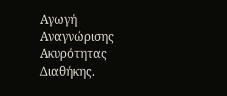Αγωγή Αναγνώρισης Ακυρότητας Διαθήκης.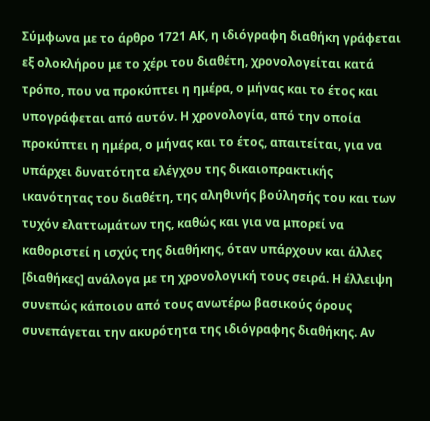Σύμφωνα με το άρθρο 1721 ΑΚ, η ιδιόγραφη διαθήκη γράφεται εξ ολοκλήρου με το χέρι του διαθέτη, χρονολογείται κατά τρόπο, που να προκύπτει η ημέρα, ο μήνας και το έτος και υπογράφεται από αυτόν. Η χρονολογία, από την οποία προκύπτει η ημέρα, ο μήνας και το έτος, απαιτείται, για να υπάρχει δυνατότητα ελέγχου της δικαιοπρακτικής ικανότητας του διαθέτη, της αληθινής βούλησής του και των τυχόν ελαττωμάτων της, καθώς και για να μπορεί να καθοριστεί η ισχύς της διαθήκης, όταν υπάρχουν και άλλες [διαθήκες] ανάλογα με τη χρονολογική τους σειρά. Η έλλειψη συνεπώς κάποιου από τους ανωτέρω βασικούς όρους συνεπάγεται την ακυρότητα της ιδιόγραφης διαθήκης. Αν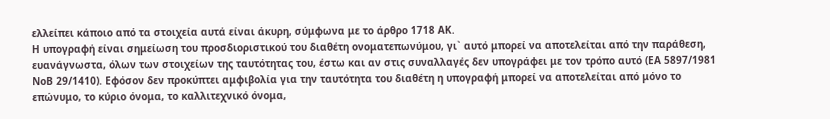ελλείπει κάποιο από τα στοιχεία αυτά είναι άκυρη, σύμφωνα με το άρθρο 1718 ΑΚ.
Η υπογραφή είναι σημείωση του προσδιοριστικού του διαθέτη ονοματεπωνύμου, γι` αυτό μπορεί να αποτελείται από την παράθεση, ευανάγνωστα, όλων των στοιχείων της ταυτότητας του, έστω και αν στις συναλλαγές δεν υπογράφει με τον τρόπο αυτό (ΕΑ 5897/1981 ΝοΒ 29/1410). Εφόσον δεν προκύπτει αμφιβολία για την ταυτότητα του διαθέτη η υπογραφή μπορεί να αποτελείται από μόνο το επώνυμο, το κύριο όνομα, το καλλιτεχνικό όνομα,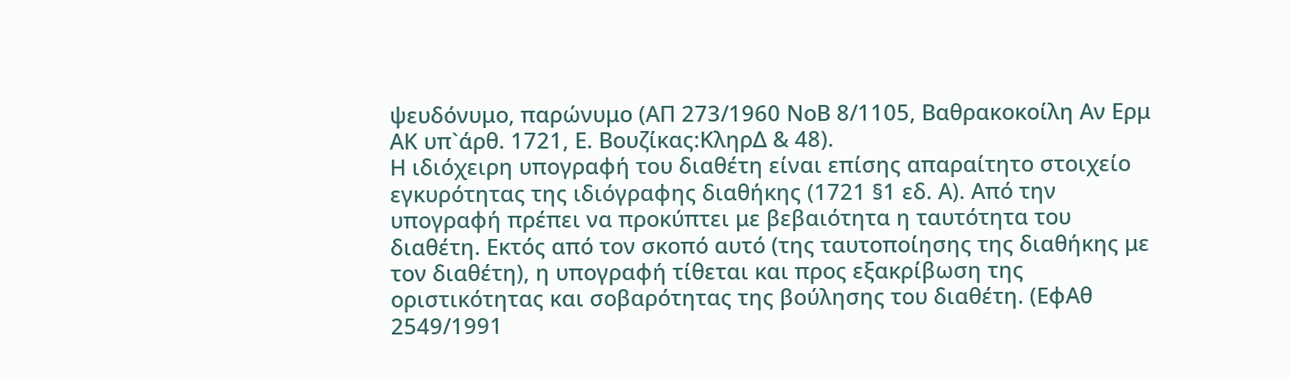ψευδόνυμο, παρώνυμο (ΑΠ 273/1960 ΝοΒ 8/1105, Βαθρακοκοίλη Αν Ερμ ΑΚ υπ`άρθ. 1721, Ε. Βουζίκας:ΚληρΔ & 48).
Η ιδιόχειρη υπογραφή του διαθέτη είναι επίσης απαραίτητο στοιχείο εγκυρότητας της ιδιόγραφης διαθήκης (1721 §1 εδ. Α). Από την υπογραφή πρέπει να προκύπτει με βεβαιότητα η ταυτότητα του διαθέτη. Εκτός από τον σκοπό αυτό (της ταυτοποίησης της διαθήκης με τον διαθέτη), η υπογραφή τίθεται και προς εξακρίβωση της οριστικότητας και σοβαρότητας της βούλησης του διαθέτη. (ΕφΑθ 2549/1991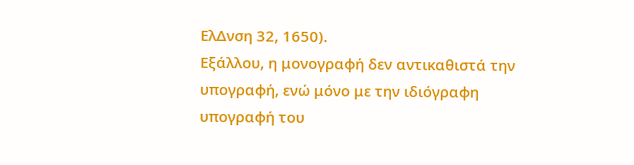ΕλΔνση 32, 1650).
Εξάλλου, η μονογραφή δεν αντικαθιστά την υπογραφή, ενώ μόνο με την ιδιόγραφη υπογραφή του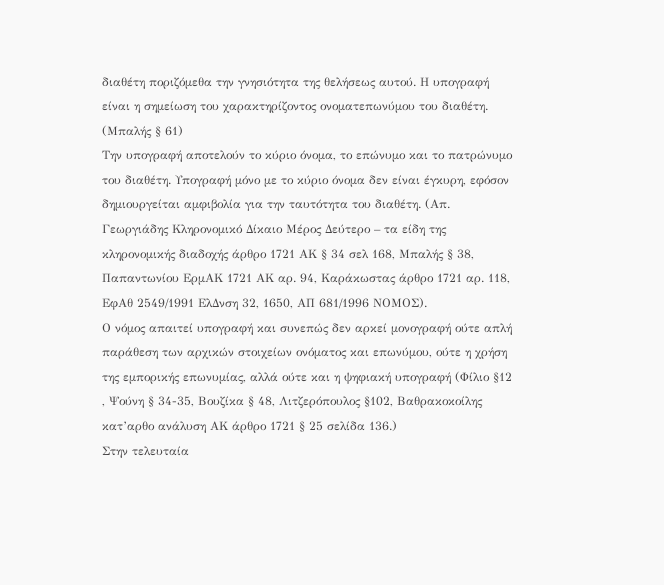διαθέτη ποριζόμεθα την γνησιότητα της θελήσεως αυτού. Η υπογραφή είναι η σημείωση του χαρακτηρίζοντος ονοματεπωνύμου του διαθέτη. (Μπαλής § 61)
Την υπογραφή αποτελούν το κύριο όνομα, το επώνυμο και το πατρώνυμο του διαθέτη. Υπογραφή μόνο με το κύριο όνομα δεν είναι έγκυρη, εφόσον δημιουργείται αμφιβολία για την ταυτότητα του διαθέτη. (Απ. Γεωργιάδης Κληρονομικό Δίκαιο Μέρος Δεύτερο – τα είδη της κληρονομικής διαδοχής άρθρο 1721 ΑΚ § 34 σελ 168, Μπαλής § 38, Παπαντωνίου ΕρμΑΚ 1721 ΑΚ αρ. 94, Καράκωστας άρθρο 1721 αρ. 118, ΕφΑθ 2549/1991 ΕλΔνση 32, 1650, ΑΠ 681/1996 ΝΟΜΟΣ).
Ο νόμος απαιτεί υπογραφή και συνεπώς δεν αρκεί μονογραφή ούτε απλή παράθεση των αρχικών στοιχείων ονόματος και επωνύμου, ούτε η χρήση της εμπορικής επωνυμίας, αλλά ούτε και η ψηφιακή υπογραφή (Φίλιο §12 , Ψούνη § 34-35, Βουζίκα § 48, Λιτζερόπουλος §102, Βαθρακοκοίλης κατ’αρθο ανάλυση ΑΚ άρθρο 1721 § 25 σελίδα 136.)
Στην τελευταία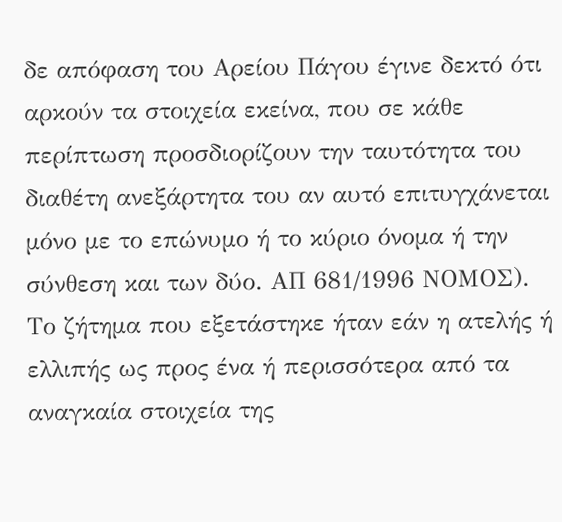δε απόφαση του Αρείου Πάγου έγινε δεκτό ότι αρκούν τα στοιχεία εκείνα, που σε κάθε περίπτωση προσδιορίζουν την ταυτότητα του διαθέτη ανεξάρτητα του αν αυτό επιτυγχάνεται μόνο με το επώνυμο ή το κύριο όνομα ή την σύνθεση και των δύο. ΑΠ 681/1996 ΝΟΜΟΣ).
Το ζήτημα που εξετάστηκε ήταν εάν η ατελής ή ελλιπής ως προς ένα ή περισσότερα από τα αναγκαία στοιχεία της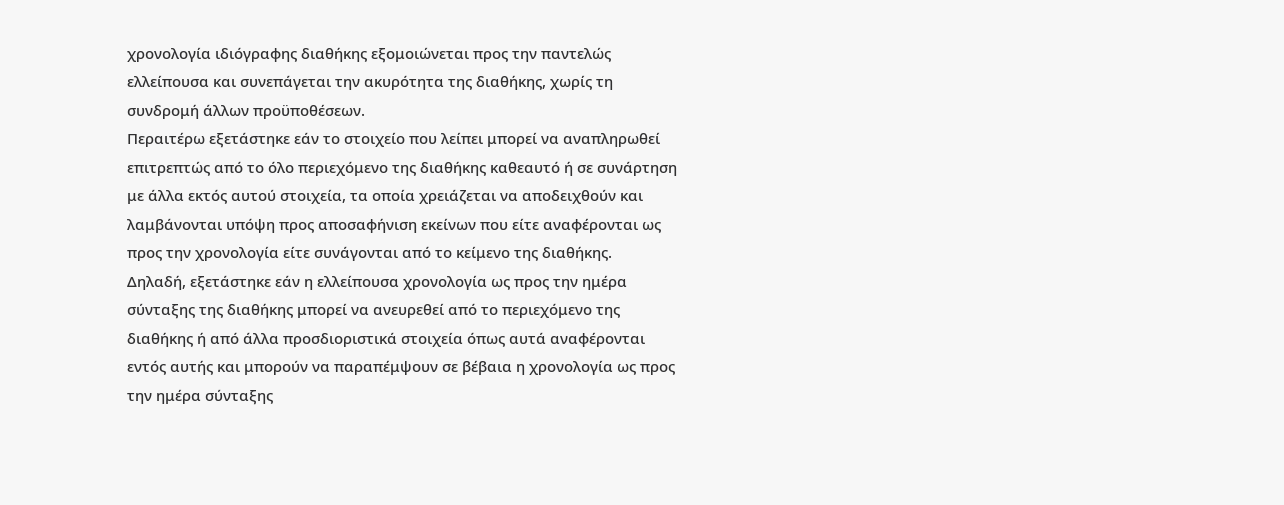χρονολογία ιδιόγραφης διαθήκης εξομοιώνεται προς την παντελώς ελλείπουσα και συνεπάγεται την ακυρότητα της διαθήκης, χωρίς τη συνδρομή άλλων προϋποθέσεων.
Περαιτέρω εξετάστηκε εάν το στοιχείο που λείπει μπορεί να αναπληρωθεί επιτρεπτώς από το όλο περιεχόμενο της διαθήκης καθεαυτό ή σε συνάρτηση με άλλα εκτός αυτού στοιχεία, τα οποία χρειάζεται να αποδειχθούν και λαμβάνονται υπόψη προς αποσαφήνιση εκείνων που είτε αναφέρονται ως προς την χρονολογία είτε συνάγονται από το κείμενο της διαθήκης.
Δηλαδή, εξετάστηκε εάν η ελλείπουσα χρονολογία ως προς την ημέρα σύνταξης της διαθήκης μπορεί να ανευρεθεί από το περιεχόμενο της διαθήκης ή από άλλα προσδιοριστικά στοιχεία όπως αυτά αναφέρονται εντός αυτής και μπορούν να παραπέμψουν σε βέβαια η χρονολογία ως προς την ημέρα σύνταξης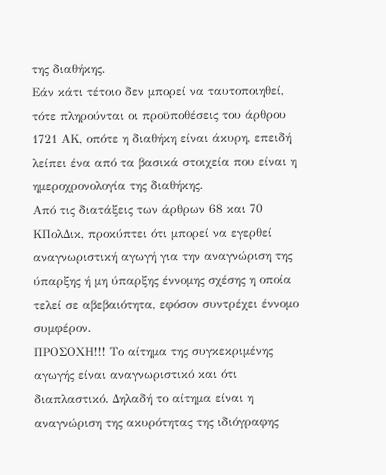της διαθήκης.
Εάν κάτι τέτοιο δεν μπορεί να ταυτοποιηθεί, τότε πληρούνται οι προϋποθέσεις του άρθρου 1721 ΑΚ, οπότε η διαθήκη είναι άκυρη, επειδή λείπει ένα από τα βασικά στοιχεία που είναι η ημεροχρονολογία της διαθήκης.
Από τις διατάξεις των άρθρων 68 και 70 ΚΠολΔικ, προκύπτει ότι μπορεί να εγερθεί αναγνωριστική αγωγή για την αναγνώριση της ύπαρξης ή μη ύπαρξης έννομης σχέσης η οποία τελεί σε αβεβαιότητα, εφόσον συντρέχει έννομο συμφέρον.
ΠΡΟΣΟΧΗ!!! Το αίτημα της συγκεκριμένης αγωγής είναι αναγνωριστικό και ότι διαπλαστικό. Δηλαδή το αίτημα είναι η αναγνώριση της ακυρότητας της ιδιόγραφης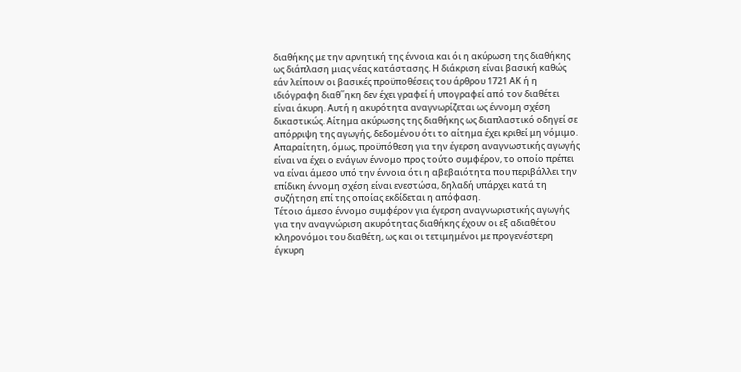διαθήκης με την αρνητική της έννοια και όι η ακύρωση της διαθήκης ως διάπλαση μιας νέας κατάστασης. Η διάκριση είναι βασική καθώς εάν λείπουν οι βασικές προϋποθέσεις του άρθρου 1721 ΑΚ ή η ιδιόγραφη διαθ΄΄ηκη δεν έχει γραφεί ή υπογραφεί από τον διαθέτει είναι άκυρη. Αυτή η ακυρότητα αναγνωρίζεται ως έννομη σχέση δικαστικώς. Αίτημα ακύρωσης της διαθήκης ως διαπλαστικό οδηγεί σε απόρριψη της αγωγής, δεδομένου ότι το αίτημα έχει κριθεί μη νόμιμο.
Απαραίτητη, όμως, προϋπόθεση για την έγερση αναγνωστικής αγωγής είναι να έχει ο ενάγων έννομο προς τούτο συμφέρον, το οποίο πρέπει να είναι άμεσο υπό την έννοια ότι η αβεβαιότητα που περιβάλλει την επίδικη έννομη σχέση είναι ενεστώσα, δηλαδή υπάρχει κατά τη συζήτηση επί της οποίας εκδίδεται η απόφαση.
Τέτοιο άμεσο έννομο συμφέρον για έγερση αναγνωριστικής αγωγής για την αναγνώριση ακυρότητας διαθήκης έχουν οι εξ αδιαθέτου κληρονόμοι του διαθέτη, ως και οι τετιμημένοι με προγενέστερη έγκυρη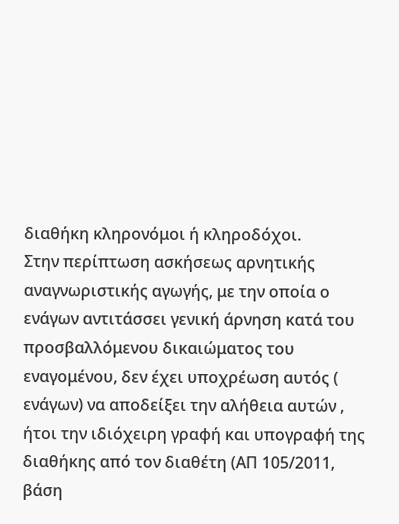διαθήκη κληρονόμοι ή κληροδόχοι.
Στην περίπτωση ασκήσεως αρνητικής αναγνωριστικής αγωγής, με την οποία ο ενάγων αντιτάσσει γενική άρνηση κατά του προσβαλλόμενου δικαιώματος του εναγομένου, δεν έχει υποχρέωση αυτός ( ενάγων) να αποδείξει την αλήθεια αυτών , ήτοι την ιδιόχειρη γραφή και υπογραφή της διαθήκης από τον διαθέτη (ΑΠ 105/2011, βάση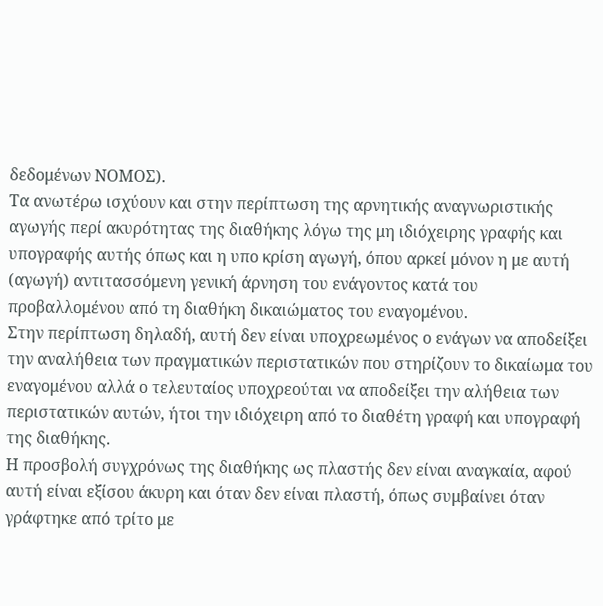δεδομένων ΝΟΜΟΣ).
Τα ανωτέρω ισχύουν και στην περίπτωση της αρνητικής αναγνωριστικής αγωγής περί ακυρότητας της διαθήκης λόγω της μη ιδιόχειρης γραφής και υπογραφής αυτής όπως και η υπο κρίση αγωγή, όπου αρκεί μόνον η με αυτή (αγωγή) αντιτασσόμενη γενική άρνηση του ενάγοντος κατά του προβαλλομένου από τη διαθήκη δικαιώματος του εναγομένου.
Στην περίπτωση δηλαδή, αυτή δεν είναι υποχρεωμένος ο ενάγων να αποδείξει την αναλήθεια των πραγματικών περιστατικών που στηρίζουν το δικαίωμα του εναγομένου αλλά ο τελευταίος υποχρεούται να αποδείξει την αλήθεια των περιστατικών αυτών, ήτοι την ιδιόχειρη από το διαθέτη γραφή και υπογραφή της διαθήκης.
Η προσβολή συγχρόνως της διαθήκης ως πλαστής δεν είναι αναγκαία, αφού αυτή είναι εξίσου άκυρη και όταν δεν είναι πλαστή, όπως συμβαίνει όταν γράφτηκε από τρίτο με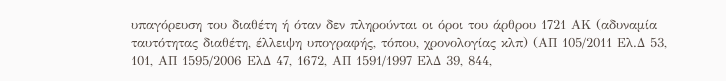υπαγόρευση του διαθέτη ή όταν δεν πληρούνται οι όροι του άρθρου 1721 ΑΚ (αδυναμία ταυτότητας διαθέτη, έλλειψη υπογραφής, τόπου, χρονολογίας κλπ) (ΑΠ 105/2011 Ελ.Δ 53, 101, ΑΠ 1595/2006 ΕλΔ 47, 1672, ΑΠ 1591/1997 ΕλΔ 39, 844,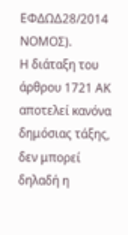ΕΦΔΩΔ28/2014 ΝΟΜΟΣ).
Η διάταξη του άρθρου 1721 ΑΚ αποτελεί κανόνα δημόσιας τάξης, δεν μπορεί δηλαδή η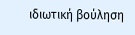ιδιωτική βούληση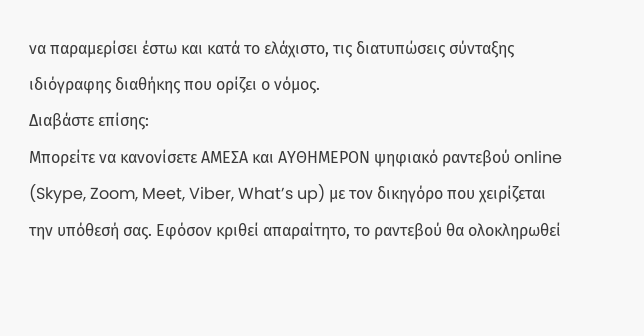να παραμερίσει έστω και κατά το ελάχιστο, τις διατυπώσεις σύνταξης ιδιόγραφης διαθήκης που ορίζει ο νόμος.
Διαβάστε επίσης:
Μπορείτε να κανονίσετε ΑΜΕΣΑ και ΑΥΘΗΜΕΡΟΝ ψηφιακό ραντεβού online (Skype, Zoom, Meet, Viber, What’s up) με τον δικηγόρο που χειρίζεται την υπόθεσή σας. Εφόσον κριθεί απαραίτητο, το ραντεβού θα ολοκληρωθεί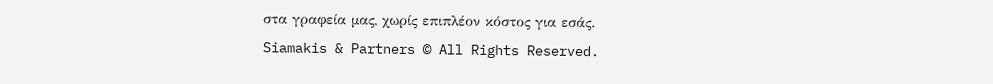στα γραφεία μας, χωρίς επιπλέον κόστος για εσάς.
Siamakis & Partners © All Rights Reserved.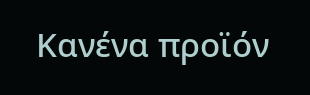Κανένα προϊόν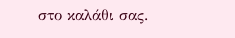στο καλάθι σας.